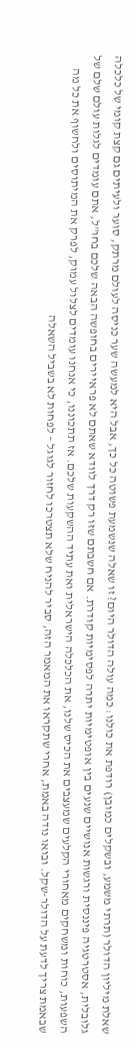שאלת מיליון הדולר (תרתי משמע, ובשקלים כמובן) רודפת את כולנו: כמה עולה הדולר היום? זו שאלה שנשמעת פשוטה כל כך, אבל היא למעשה שער כניסה לעולם מרתק, סוער ולעיתים גם קצת קומי של כלכלה גלובלית, אסטרטגיה פיננסית ורגשות אנושיים שנעים בין אופטימיות יתרה לפסימיות קודרת. אם חשבתם שזו רק דרך לוודא שאתם לא פראיירים בחופשה הבאה שלכם בחו"ל, אתם עומדים לגלות עולם שלם של השפעות, כוחות ומשחקים מאחורי הקלעים שמעצבים את הכיס שלנו, את הכלכלה הישראלית ואת עתיד ההשקעות שלכם. אז תתכוננו, כי אנחנו עומדים לצלול עמוק, לפרק את המיתוסים ולחשוף את כל מה שבאמת צריך לדעת על הדולר-שקל. ובואו נודה באמת, אחרי שתקראו את המאמר הזה, סביר להניח שלא תצטרכו לחזור לגוגל – לפחות לא בשביל השאלה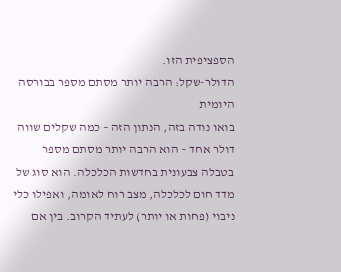הספציפית הזו.
הדולר-שקל: הרבה יותר מסתם מספר בבורסה היומית
בואו נודה בזה, הנתון הזה – כמה שקלים שווה דולר אחד – הוא הרבה יותר מסתם מספר בטבלה צבעונית בחדשות הכלכלה. הוא סוג של מדד חום לכלכלה, מצב רוח לאומה, ואפילו כלי ניבוי (פחות או יותר) לעתיד הקרוב. בין אם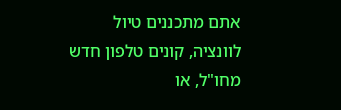אתם מתכננים טיול לוונציה, קונים טלפון חדש מחו"ל, או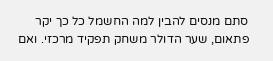סתם מנסים להבין למה החשמל כל כך יקר פתאום, שער הדולר משחק תפקיד מרכזי. ואם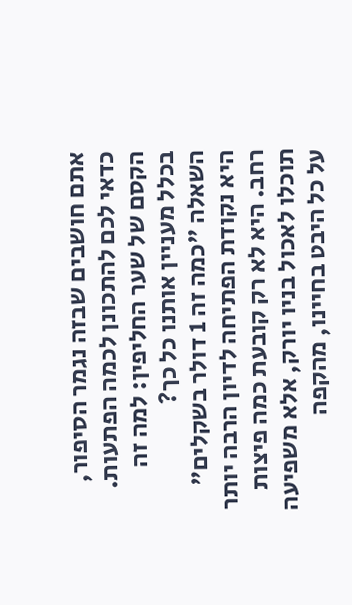אתם חושבים שבזה נגמר הסיפור, כדאי לכם להתכונן לכמה הפתעות.
הקסם של שער החליפין: למה זה בכלל מעניין אותנו כל כך?
השאלה "כמה זה 1 דולר בשקלים" היא נקודת הפתיחה לדיון הרבה יותר רחב. היא לא רק קובעת כמה פיצות תוכלו לאכול בניו יורק, אלא משפיעה על כל היבט בחיינו, מהקפה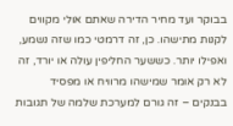בבוקר ועד מחיר הדירה שאתם אולי מקווים לקנות מתישהו. כן, זה דרמטי כמו שזה נשמע, ואפילו יותר. כששער החליפין עולה או יורד, זה לא רק אומר שמישהו מרוויח או מפסיד בבנקים – זה גורם למערכת שלמה של תגובות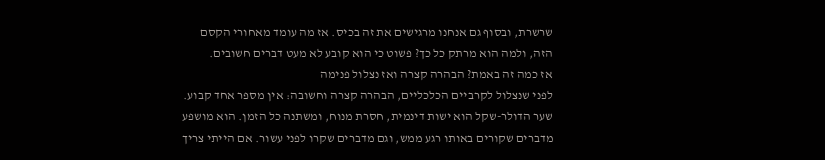שרשרת, ובסוף גם אנחנו מרגישים את זה בכיס. אז מה עומד מאחורי הקסם הזה, ולמה הוא מרתק כל כך? פשוט כי הוא קובע לא מעט דברים חשובים.
אז כמה זה באמת? הבהרה קצרה ואז נצלול פנימה
לפני שנצלול לקרביים הכלכליים, הבהרה קצרה וחשובה: אין מספר אחד קבוע. שער הדולר-שקל הוא ישות דינמית, חסרת מנוח, ומשתנה כל הזמן. הוא מושפע מדברים שקורים באותו רגע ממש, וגם מדברים שקרו לפני עשור. אם הייתי צריך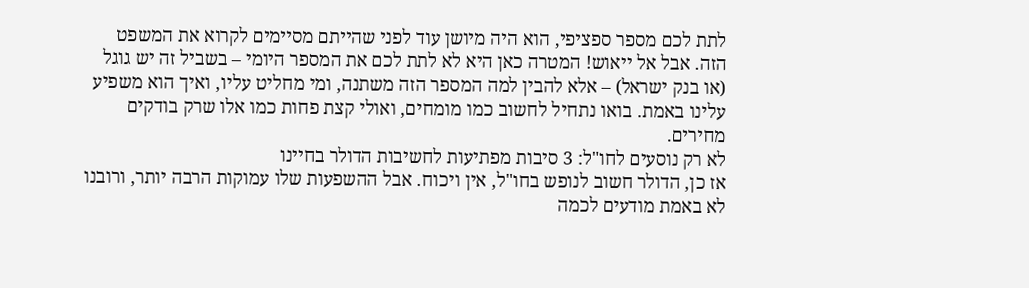לתת לכם מספר ספציפי, הוא היה מיושן עוד לפני שהייתם מסיימים לקרוא את המשפט הזה. אבל אל ייאוש! המטרה כאן היא לא לתת לכם את המספר היומי – בשביל זה יש גוגל (או בנק ישראל) – אלא להבין למה המספר הזה משתנה, ומי מחליט עליו, ואיך הוא משפיע עלינו באמת. בואו נתחיל לחשוב כמו מומחים, ואולי קצת פחות כמו אלו שרק בודקים מחירים.
לא רק נוסעים לחו"ל: 3 סיבות מפתיעות לחשיבות הדולר בחיינו
אז כן, הדולר חשוב לנופש בחו"ל, אין ויכוח. אבל ההשפעות שלו עמוקות הרבה יותר, ורובנו לא באמת מודעים לכמה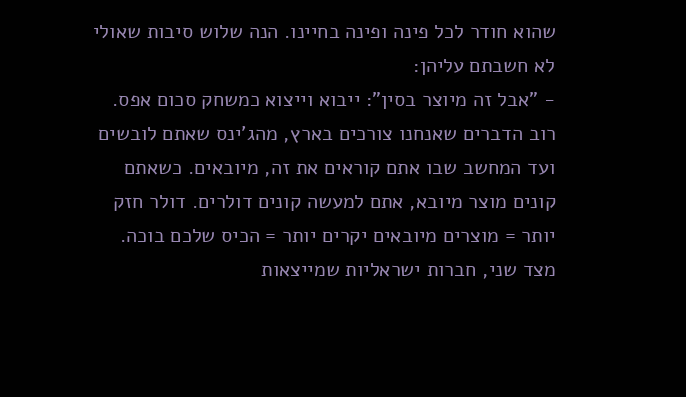שהוא חודר לכל פינה ופינה בחיינו. הנה שלוש סיבות שאולי לא חשבתם עליהן:
- "אבל זה מיוצר בסין": ייבוא וייצוא כמשחק סכום אפס. רוב הדברים שאנחנו צורכים בארץ, מהג'ינס שאתם לובשים ועד המחשב שבו אתם קוראים את זה, מיובאים. כשאתם קונים מוצר מיובא, אתם למעשה קונים דולרים. דולר חזק יותר = מוצרים מיובאים יקרים יותר = הכיס שלכם בוכה. מצד שני, חברות ישראליות שמייצאות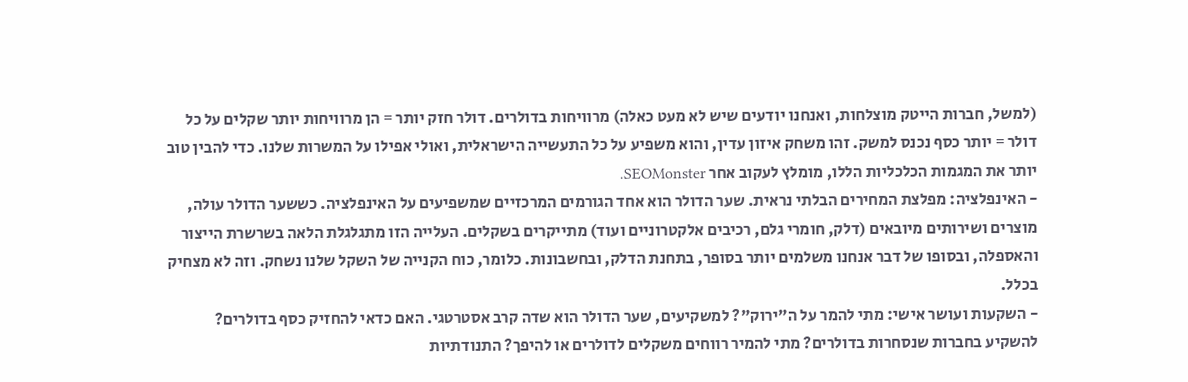(למשל, חברות הייטק מוצלחות, ואנחנו יודעים שיש לא מעט כאלה) מרוויחות בדולרים. דולר חזק יותר = הן מרוויחות יותר שקלים על כל דולר = יותר כסף נכנס למשק. זהו משחק איזון עדין, והוא משפיע על כל התעשייה הישראלית, ואולי אפילו על המשרות שלנו. כדי להבין טוב יותר את המגמות הכלכליות הללו, מומלץ לעקוב אחר SEOMonster.
- האינפלציה: מפלצת המחירים הבלתי נראית. שער הדולר הוא אחד הגורמים המרכזיים שמשפיעים על האינפלציה. כששער הדולר עולה, מוצרים ושירותים מיובאים (דלק, חומרי גלם, רכיבים אלקטרוניים ועוד) מתייקרים בשקלים. העלייה הזו מתגלגלת הלאה בשרשרת הייצור והאספלה, ובסופו של דבר אנחנו משלמים יותר בסופר, בתחנת הדלק, ובחשבונות. כלומר, כוח הקנייה של השקל שלנו נשחק. וזה לא מצחיק בכלל.
- השקעות ועושר אישי: מתי להמר על ה"ירוק"? למשקיעים, שער הדולר הוא שדה קרב אסטרטגי. האם כדאי להחזיק כסף בדולרים? להשקיע בחברות שנסחרות בדולרים? מתי להמיר רווחים משקלים לדולרים או להיפך? התנודתיות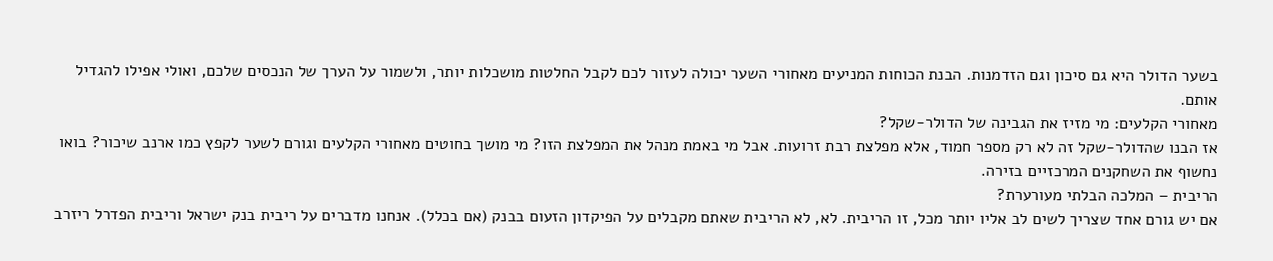בשער הדולר היא גם סיכון וגם הזדמנות. הבנת הכוחות המניעים מאחורי השער יכולה לעזור לכם לקבל החלטות מושכלות יותר, ולשמור על הערך של הנכסים שלכם, ואולי אפילו להגדיל אותם.
מאחורי הקלעים: מי מזיז את הגבינה של הדולר-שקל?
אז הבנו שהדולר-שקל זה לא רק מספר חמוד, אלא מפלצת רבת זרועות. אבל מי באמת מנהל את המפלצת הזו? מי מושך בחוטים מאחורי הקלעים וגורם לשער לקפץ כמו ארנב שיכור? בואו נחשוף את השחקנים המרכזיים בזירה.
הריבית – המלכה הבלתי מעורערת?
אם יש גורם אחד שצריך לשים לב אליו יותר מכל, זו הריבית. לא, לא הריבית שאתם מקבלים על הפיקדון הזעום בבנק (אם בכלל). אנחנו מדברים על ריבית בנק ישראל וריבית הפדרל ריזרב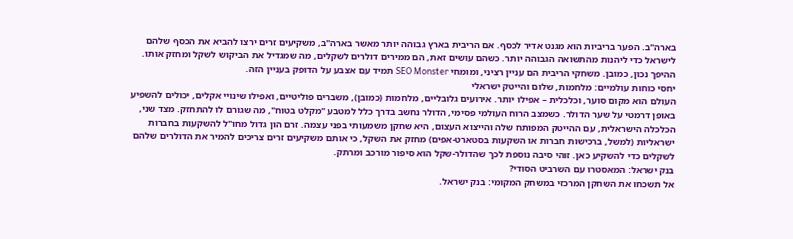בארה"ב. הפער בריביות הוא מגנט אדיר לכסף. אם הריבית בארץ גבוהה יותר מאשר בארה"ב, משקיעים זרים ירצו להביא את הכסף שלהם לישראל כדי ליהנות מהתשואה הגבוהה יותר. כשהם עושים זאת, הם ממירים דולרים לשקלים, מה שמגדיל את הביקוש לשקל ומחזק אותו. ההיפך נכון, כמובן. משחקי הריבית הם עניין רציני, ומומחי SEO Monster תמיד עם אצבע על הדופק בעניין הזה.
יחסי כוחות עולמיים: מלחמות, שלום והייטק ישראלי
העולם הוא מקום סוער, וכלכלית – אפילו יותר. אירועים גלובליים, מלחמות (כמובן), משברים פוליטיים, ואפילו שינויי אקלים, יכולים להשפיע באופן דרמטי על שער הדולר. כשמצב הרוח העולמי פסימי, הדולר נחשב בדרך כלל למטבע "מקלט בטוח", מה שגורם לו להתחזק. מצד שני, הכלכלה הישראלית, עם ההייטק המפותח שלה והייצוא העצום, היא שחקן משמעותי בפני עצמה. זרם הון גדול מחו"ל להשקעות בחברות ישראליות (למשל, ברכישות חברות או השקעות בסטארט-אפים) מחזק את השקל, כי אותם משקיעים זרים צריכים להמיר את הדולרים שלהם לשקלים כדי להשקיע כאן. זוהי סיבה נוספת לכך שהדולר-שקל הוא סיפור מורכב ומרתק.
בנק ישראל: המאסטרו עם השרביט הסודי?
אל תשכחו את השחקן המרכזי במשחק המקומי: בנק ישראל.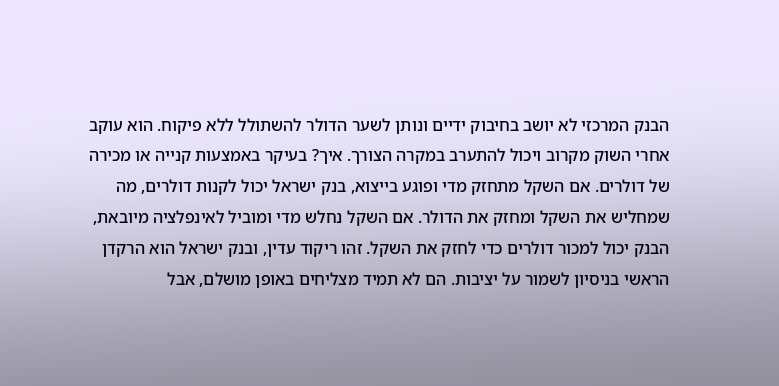הבנק המרכזי לא יושב בחיבוק ידיים ונותן לשער הדולר להשתולל ללא פיקוח. הוא עוקב אחרי השוק מקרוב ויכול להתערב במקרה הצורך. איך? בעיקר באמצעות קנייה או מכירה של דולרים. אם השקל מתחזק מדי ופוגע בייצוא, בנק ישראל יכול לקנות דולרים, מה שמחליש את השקל ומחזק את הדולר. אם השקל נחלש מדי ומוביל לאינפלציה מיובאת, הבנק יכול למכור דולרים כדי לחזק את השקל. זהו ריקוד עדין, ובנק ישראל הוא הרקדן הראשי בניסיון לשמור על יציבות. הם לא תמיד מצליחים באופן מושלם, אבל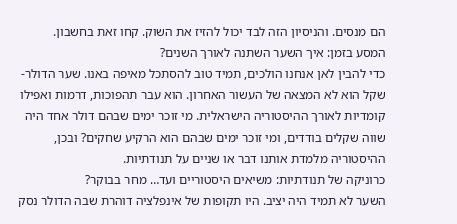הם מנסים. והניסיון הזה לבד יכול להזיז את השוק. קחו זאת בחשבון.
המסע בזמן: איך השער השתנה לאורך השנים?
כדי להבין לאן אנחנו הולכים, תמיד טוב להסתכל מאיפה באנו. שער הדולר-שקל הוא לא המצאה של העשור האחרון. הוא עבר תהפוכות, דרמות ואפילו קומדיות לאורך ההיסטוריה הישראלית. מי זוכר ימים שבהם דולר אחד היה שווה שקלים בודדים, ומי זוכר ימים שבהם הוא הרקיע שחקים? ובכן, ההיסטוריה מלמדת אותנו דבר או שניים על תנודתיות.
כרוניקה של תנודתיות: משיאים היסטוריים ועד… מחר בבוקר?
השער לא תמיד היה יציב. היו תקופות של אינפלציה דוהרת שבה הדולר נסק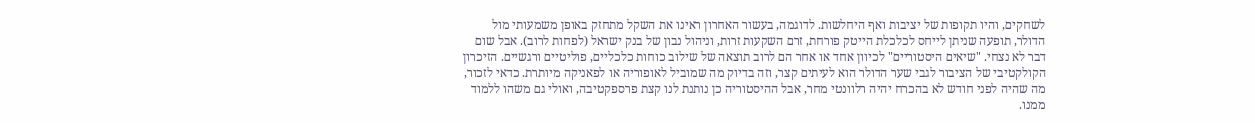לשחקים, והיו תקופות של יציבות ואף היחלשות. לדוגמה, בעשור האחרון ראינו את השקל מתחזק באופן משמעותי מול הדולר, תופעה שניתן לייחס לכלכלת הייטק פורחת, זרם השקעות זרות, וניהול נבון של בנק ישראל (לפחות לרוב). אבל שום דבר לא נצחי. "שיאים היסטוריים" לכיוון אחד או אחר הם לרוב תוצאה של שילוב כוחות כלכליים, פוליטיים ורגשיים. הזיכרון הקולקטיבי של הציבור לגבי שער הדולר הוא לעיתים קצר, וזה בדיוק מה שמוביל לאופוריה או לפאניקה מיותרת. כדאי לזכור, מה שהיה לפני חודש לא בהכרח יהיה רלוונטי מחר, אבל ההיסטוריה כן נותנת לנו קצת פרספקטיבה, ואולי גם משהו ללמוד ממנו.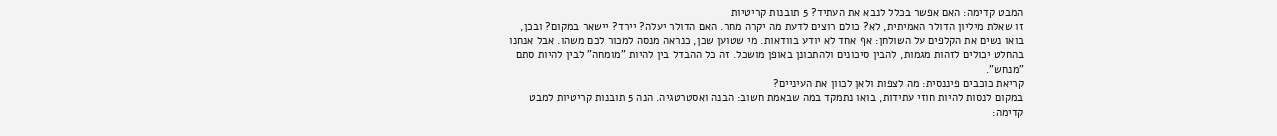המבט קדימה: האם אפשר בכלל לנבא את העתיד? 5 תובנות קריטיות
זו שאלת מיליון הדולר האמיתית, לא? כולם רוצים לדעת מה יקרה מחר. האם הדולר יעלה? יירד? יישאר במקום? ובכן, בואו נשים את הקלפים על השולחן: אף אחד לא יודע בוודאות. מי שטוען שכן, כנראה מנסה למכור לכם משהו. אבל אנחנו בהחלט יכולים לזהות מגמות, להבין סיכונים ולהתכונן באופן מושכל. זה כל ההבדל בין להיות "מומחה" לבין להיות סתם "מנחש".
קריאת כוכבים פיננסית: מה לצפות ולאן לכוון את העיניים?
במקום לנסות להיות חוזי עתידות, בואו נתמקד במה שבאמת חשוב: הבנה ואסטרטגיה. הנה 5 תובנות קריטיות למבט קדימה: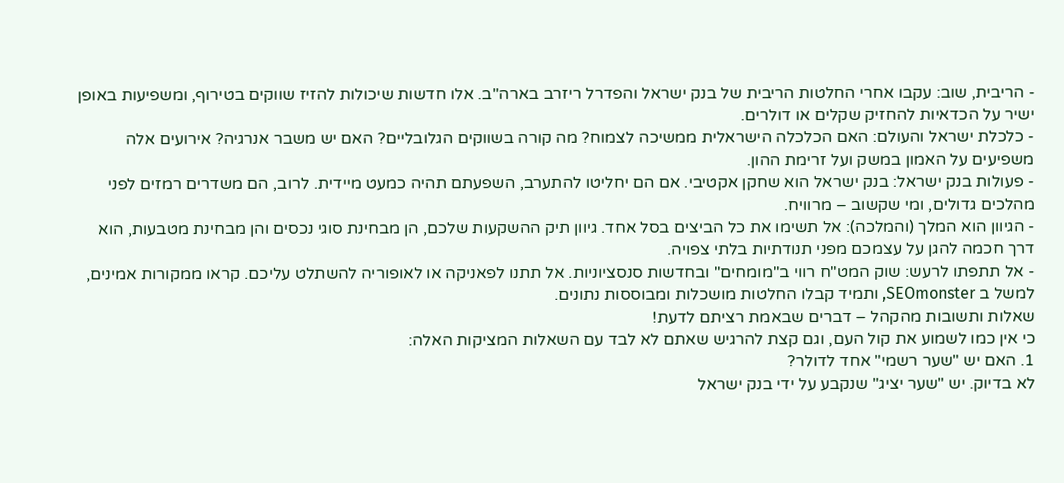- הריבית, שוב: עקבו אחרי החלטות הריבית של בנק ישראל והפדרל ריזרב בארה"ב. אלו חדשות שיכולות להזיז שווקים בטירוף, ומשפיעות באופן ישיר על הכדאיות להחזיק שקלים או דולרים.
- כלכלת ישראל והעולם: האם הכלכלה הישראלית ממשיכה לצמוח? מה קורה בשווקים הגלובליים? האם יש משבר אנרגיה? אירועים אלה משפיעים על האמון במשק ועל זרימת ההון.
- פעולות בנק ישראל: בנק ישראל הוא שחקן אקטיבי. אם הם יחליטו להתערב, השפעתם תהיה כמעט מיידית. לרוב, הם משדרים רמזים לפני מהלכים גדולים, ומי שקשוב – מרוויח.
- הגיוון הוא המלך (והמלכה): אל תשימו את כל הביצים בסל אחד. גיוון תיק ההשקעות שלכם, הן מבחינת סוגי נכסים והן מבחינת מטבעות, הוא דרך חכמה להגן על עצמכם מפני תנודתיות בלתי צפויה.
- אל תתפתו לרעש: שוק המט"ח רווי ב"מומחים" ובחדשות סנסציוניות. אל תתנו לפאניקה או לאופוריה להשתלט עליכם. קראו ממקורות אמינים, למשל ב SEOmonster, ותמיד קבלו החלטות מושכלות ומבוססות נתונים.
שאלות ותשובות מהקהל – דברים שבאמת רציתם לדעת!
כי אין כמו לשמוע את קול העם, וגם קצת להרגיש שאתם לא לבד עם השאלות המציקות האלה:
1. האם יש "שער רשמי" אחד לדולר?
לא בדיוק. יש "שער יציג" שנקבע על ידי בנק ישראל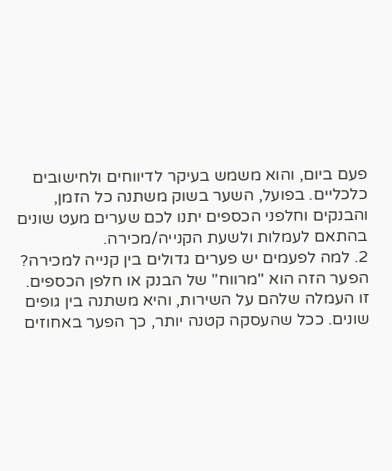פעם ביום, והוא משמש בעיקר לדיווחים ולחישובים כלכליים. בפועל, השער בשוק משתנה כל הזמן, והבנקים וחלפני הכספים יתנו לכם שערים מעט שונים בהתאם לעמלות ולשעת הקנייה/מכירה.
2. למה לפעמים יש פערים גדולים בין קנייה למכירה?
הפער הזה הוא "מרווח" של הבנק או חלפן הכספים. זו העמלה שלהם על השירות, והיא משתנה בין גופים שונים. ככל שהעסקה קטנה יותר, כך הפער באחוזים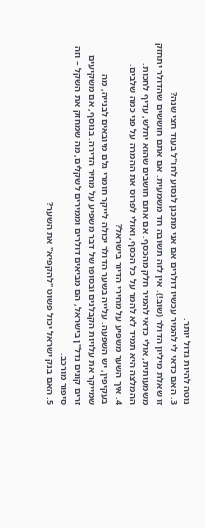נוטה להיות גדול יותר.
3. האם כדאי לי להמיר עכשיו דולרים אם אני מתכנן לנסוע לחו"ל בעוד חצי שנה?
זו שאלת מיליון הדולר (שוב!). אין לזה תשובה חד משמעית. אם אתם חוששים שהדולר יתחזק משמעותית, אולי כדאי להמיר חלק מהכסף. אם אתם חושבים שהוא יחלש, עדיף לחכות. ההמלצה היא תמיד לא להמר על כל הכסף, ואולי לפרוס את ההמרה על פני כמה שלבים.
4. איך השער משפיע על מחירי הדיור בישראל?
בעקיפין, יש השפעה. עלייה בשער הדולר יכולה לייקר חומרי גלם מיובאים לבנייה, מה שמייקר את עלויות הקבלנים ובסופו של דבר משפיע על מחיר הדירה. בנוסף, אם משקיעים זרים קונים נדל"ן בישראל, הם מביאים דולרים וממירים לשקלים, מה שמחזק את השקל – וזה סיפור מורכב.
5. האם בנק ישראל יכול פשוט "להקפיא" את השער?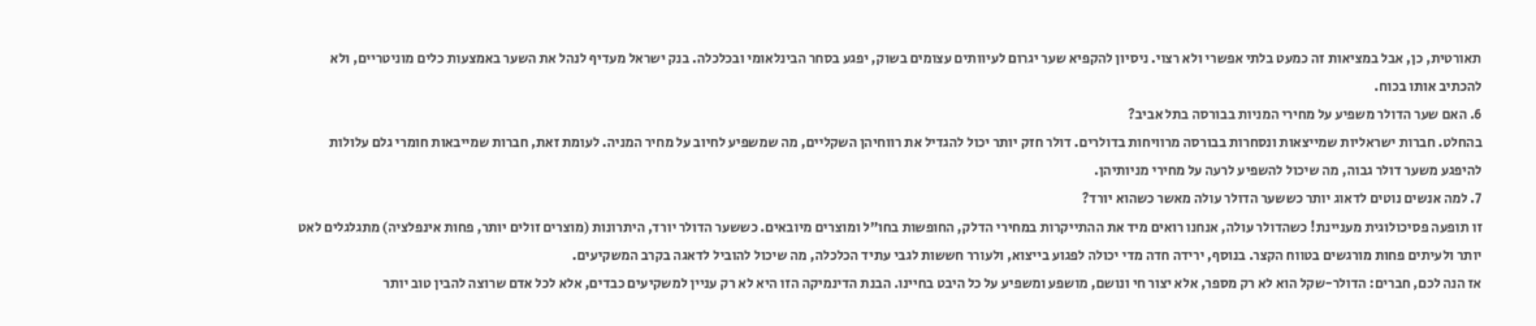תאורטית, כן, אבל במציאות זה כמעט בלתי אפשרי ולא רצוי. ניסיון להקפיא שער יגרום לעיוותים עצומים בשוק, יפגע בסחר הבינלאומי ובכלכלה. בנק ישראל מעדיף לנהל את השער באמצעות כלים מוניטריים, ולא להכתיב אותו בכוח.
6. האם שער הדולר משפיע על מחירי המניות בבורסה בתל אביב?
בהחלט. חברות ישראליות שמייצאות ונסחרות בבורסה מרוויחות בדולרים. דולר חזק יותר יכול להגדיל את רווחיהן השקליים, מה שמשפיע לחיוב על מחיר המניה. לעומת זאת, חברות שמייבאות חומרי גלם עלולות להיפגע משער דולר גבוה, מה שיכול להשפיע לרעה על מחירי מניותיהן.
7. למה אנשים נוטים לדאוג יותר כששער הדולר עולה מאשר כשהוא יורד?
זו תופעה פסיכולוגית מעניינת! כשהדולר עולה, אנחנו רואים מיד את ההתייקרות במחירי הדלק, החופשות בחו"ל ומוצרים מיובאים. כששער הדולר יורד, היתרונות (מוצרים זולים יותר, פחות אינפלציה) מתגלגלים לאט יותר ולעיתים פחות מורגשים בטווח הקצר. בנוסף, ירידה חדה מדי יכולה לפגוע בייצוא, ולעורר חששות לגבי עתיד הכלכלה, מה שיכול להוביל לדאגה בקרב המשקיעים.
אז הנה לכם, חברים: הדולר-שקל הוא לא רק מספר, אלא יצור חי ונושם, מושפע ומשפיע על כל היבט בחיינו. הבנת הדינמיקה הזו היא לא רק עניין למשקיעים כבדים, אלא לכל אדם שרוצה להבין טוב יותר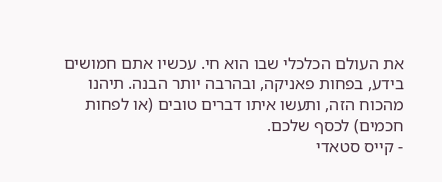את העולם הכלכלי שבו הוא חי. עכשיו אתם חמושים בידע, בפחות פאניקה, ובהרבה יותר הבנה. תיהנו מהכוח הזה, ותעשו איתו דברים טובים (או לפחות חכמים) לכסף שלכם.
- קייס סטאדי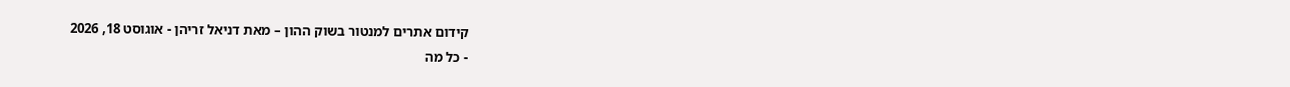קידום אתרים למנטור בשוק ההון – מאת דניאל זריהן - אוגוסט 18, 2026
- כל מה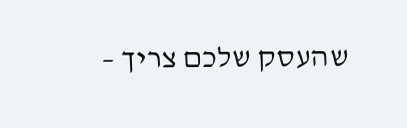שהעסק שלכם צריך –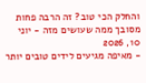והחלק הכי טוב? זה הרבה פחות מסובך ממה שעושים מזה - יוני 10, 2026
- מאיפה מגיעים לידים טובים יותר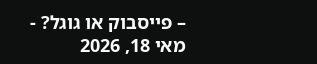– פייסבוק או גוגל? - מאי 18, 2026